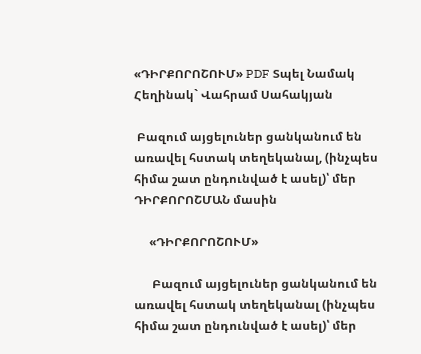«ԴԻՐՔՈՐՈՇՈՒՄ» PDF Տպել Նամակ
Հեղինակ` Վահրամ Սահակյան

 Բազում այցելուներ ցանկանում են առավել հստակ տեղեկանալ, (ինչպես հիմա շատ ընդունված է ասել)՝ մեր ԴԻՐՔՈՐՈՇՄԱՆ մասին

     «ԴԻՐՔՈՐՈՇՈՒՄ»

      Բազում այցելուներ ցանկանում են առավել հստակ տեղեկանալ (ինչպես հիմա շատ ընդունված է ասել)՝ մեր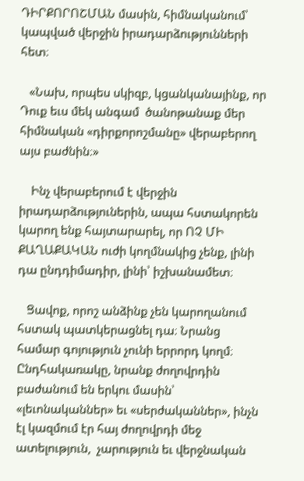ԴԻՐՔՈՐՈՇՄԱՆ մասին, հիմնականում՝ կապված վերջին իրադարձությունների հետ։

   «Նախ, որպես սկիզբ, կցանկանայինք, որ Դուք եւս մեկ անգամ  ծանոթանաք մեր հիմնական «դիրքորոշմանը» վերաբերող այս բաժնին։»

    Ինչ վերաբերում է վերջին իրադարձություներին, ապա հստակորեն կարող ենք հայտարարել, որ ՈՉ ՄԻ ՔԱՂԱՔԱԿԱՆ ուժի կողմնակից չենք, լինի դա ընդդիմադիր, լինի՝ իշխանամետ։

   Ցավոք, որոշ անձինք չեն կարողանում հստակ պատկերացնել դա։ Նրանց համար գոյություն չունի երրորդ կողմ։ Ընդհակառակը, նրանք ժողովրդին բաժանում են երկու մասին՝ «լեւոնականներ» եւ «սերժականներ», ինչն էլ կազմում էր հայ ժողովրդի մեջ ատելություն,  չարություն եւ վերջնական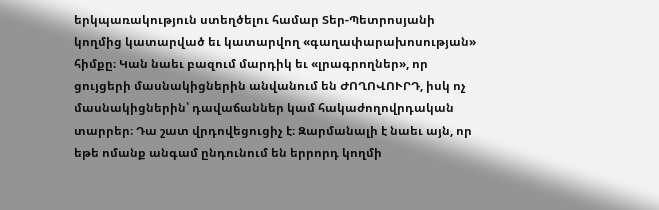երկպառակություն ստեղծելու համար Տեր-Պետրոսյանի կողմից կատարված եւ կատարվող «գաղափարախոսության» հիմքը։ Կան նաեւ բազում մարդիկ եւ «լրագրողներ», որ  ցույցերի մասնակիցներին անվանում են ԺՈՂՈՎՈՒՐԴ, իսկ ոչ մասնակիցներին՝ դավաճաններ կամ հակաժողովրդական տարրեր։ Դա շատ վրդովեցուցիչ է։ Զարմանալի է նաեւ այն, որ եթե ոմանք անգամ ընդունում են երրորդ կողմի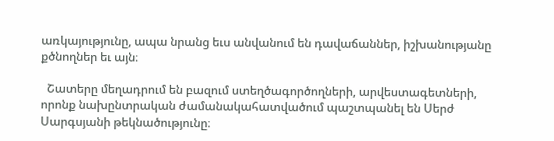առկայությունը, ապա նրանց եւս անվանում են դավաճաններ, իշխանությանը քծնողներ եւ այն։

  Շատերը մեղադրում են բազում ստեղծագործողների, արվեստագետների, որոնք նախընտրական ժամանակահատվածում պաշտպանել են Սերժ Սարգսյանի թեկնածությունը։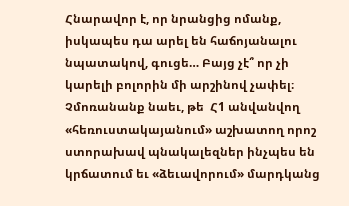Հնարավոր է, որ նրանցից ոմանք, իսկապես դա արել են հաճոյանալու նպատակով, գուցե… Բայց չէ՞ որ չի կարելի բոլորին մի արշինով չափել։ Չմոռանանք նաեւ, թե  Հ1 անվանվող «հեռուստակայանում» աշխատող որոշ ստորախավ պնակալեզներ ինչպես են կրճատում եւ «ձեւավորում» մարդկանց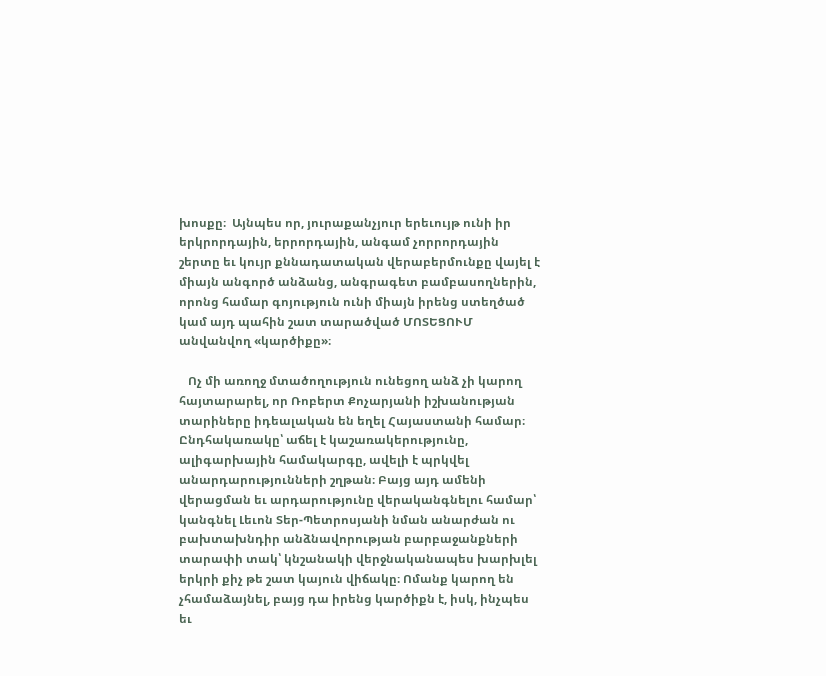խոսքը։  Այնպես որ, յուրաքանչյուր երեւույթ ունի իր երկրորդային, երրորդային, անգամ չորրորդային շերտը եւ կույր քննադատական վերաբերմունքը վայել է միայն անգործ անձանց, անգրագետ բամբասողներին, որոնց համար գոյություն ունի միայն իրենց ստեղծած կամ այդ պահին շատ տարածված ՄՈՏԵՑՈՒՄ անվանվող «կարծիքը»։

   Ոչ մի առողջ մտածողություն ունեցող անձ չի կարող հայտարարել, որ Ռոբերտ Քոչարյանի իշխանության տարիները իդեալական են եղել Հայաստանի համար։ Ընդհակառակը՝ աճել է կաշառակերությունը, ալիգարխային համակարգը, ավելի է պրկվել անարդարությունների շղթան։ Բայց այդ ամենի վերացման եւ արդարությունը վերականգնելու համար՝ կանգնել Լեւոն Տեր-Պետրոսյանի նման անարժան ու բախտախնդիր անձնավորության բարբաջանքների տարափի տակ՝ կնշանակի վերջնականապես խարխլել երկրի քիչ թե շատ կայուն վիճակը։ Ոմանք կարող են չհամաձայնել, բայց դա իրենց կարծիքն է, իսկ, ինչպես եւ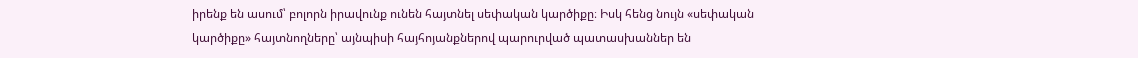իրենք են ասում՝ բոլորն իրավունք ունեն հայտնել սեփական կարծիքը։ Իսկ հենց նույն «սեփական կարծիքը» հայտնողները՝ այնպիսի հայհոյանքներով պարուրված պատասխաններ են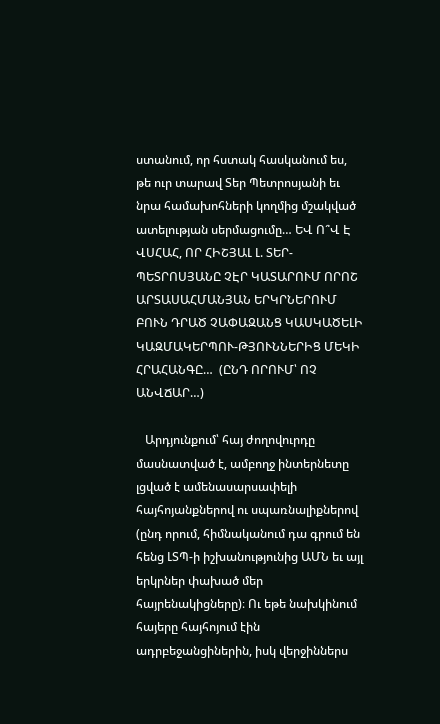ստանում, որ հստակ հասկանում ես, թե ուր տարավ Տեր Պետրոսյանի եւ նրա համախոհների կողմից մշակված ատելության սերմացումը… ԵՎ Ո՞Վ Է ՎՍՀԱՀ, ՈՐ ՀԻՇՅԱԼ Լ. ՏԵՐ-ՊԵՏՐՈՍՅԱՆԸ ՉԷՐ ԿԱՏԱՐՈՒՄ ՈՐՈՇ ԱՐՏԱՍԱՀՄԱՆՅԱՆ ԵՐԿՐՆԵՐՈՒՄ ԲՈՒՆ ԴՐԱԾ ՉԱՓԱԶԱՆՑ ԿԱՍԿԱԾԵԼԻ ԿԱԶՄԱԿԵՐՊՈՒ-ԹՅՈՒՆՆԵՐԻՑ ՄԵԿԻ ՀՐԱՀԱՆԳԸ…  (ԸՆԴ ՈՐՈՒՄ՝ ՈՉ ԱՆՎՃԱՐ…)

   Արդյունքում՝ հայ ժողովուրդը մասնատված է, ամբողջ ինտերնետը լցված է ամենասարսափելի հայհոյանքներով ու սպառնալիքներով (ընդ որում, հիմնականում դա գրում են հենց ԼՏՊ-ի իշխանությունից ԱՄՆ եւ այլ երկրներ փախած մեր հայրենակիցները)։ Ու եթե նախկինում հայերը հայհոյում էին ադրբեջանցիներին, իսկ վերջիններս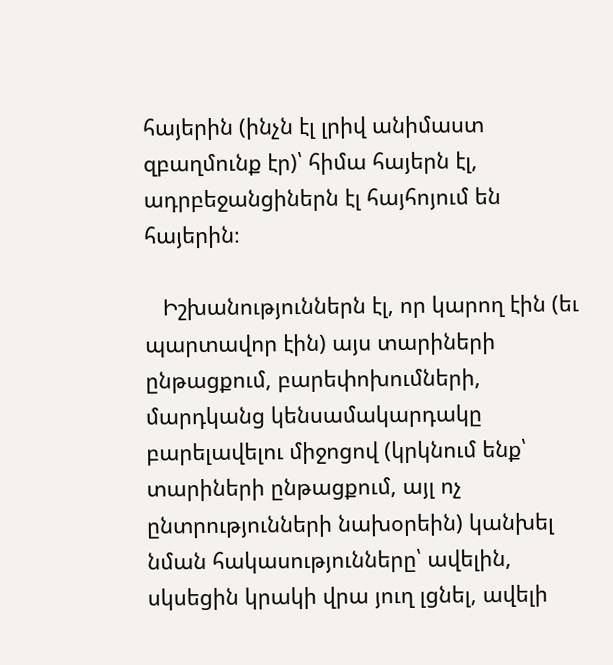հայերին (ինչն էլ լրիվ անիմաստ զբաղմունք էր)՝ հիմա հայերն էլ, ադրբեջանցիներն էլ հայհոյում են հայերին։

   Իշխանություններն էլ, որ կարող էին (եւ պարտավոր էին) այս տարիների ընթացքում, բարեփոխումների, մարդկանց կենսամակարդակը բարելավելու միջոցով (կրկնում ենք՝ տարիների ընթացքում, այլ ոչ ընտրությունների նախօրեին) կանխել նման հակասությունները՝ ավելին, սկսեցին կրակի վրա յուղ լցնել, ավելի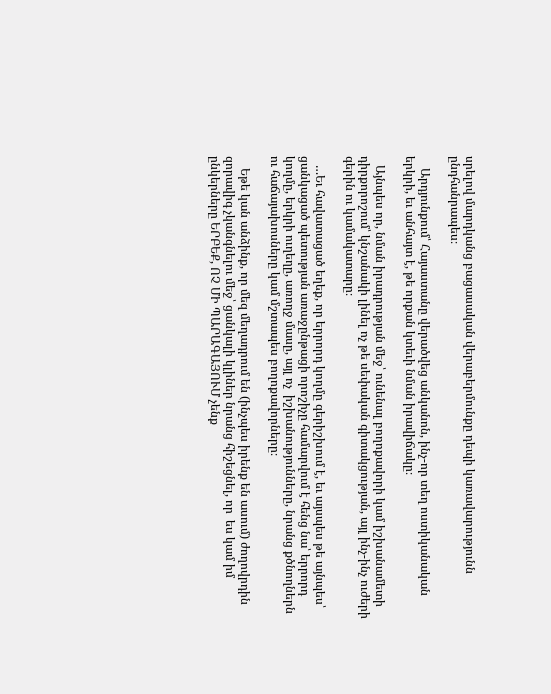սրելով մարդկանց բացասական վերաբերմունքը դեպի կառավարությունն ընդհանրապես։

    Արդյունքում՝ Հայաստանը վերածվեց անկանոն, ինչ-որ տեղ ոստիկանական երկրի, եւ անհայտ է, թե որքան կտեւի նման իրավիճակը։

   Այնպես որ, նման իրադրության մեջ՝ ունենալ բողոքավորի կամ իշխանամետի դիրքորոշում՝ կնշանակի լինել ոչ թե սեփական գիտակցության, այլ ինչ-ինչ ուժերի գերին ու կամակատարը։

   …Եւ հավատացած եղեք, որ երրորդ կողմը գերիշխում է, եւ այսպես թե այնպես՝ ցանկացած պետության առաջընթացի որոշիչը համարվում է հենց նա՝ երրորդ կողմը, երկրի ուղեղը, առողջ մասը, այլ ոչ  իշխանությունները, նրանց քծնողներն ու հաճայախոսները կամ մշտապես բողոքավորները։

    Եթե կան անձինք, որ մեզ մեղադրում են (ինչպես իրենք են ասում) ժողովրդին զորավիգ չկանգնելու մեջ՝ ցանկալի կլիներ նրանց հիշեցնել, որ  ես կամ իմ ընկերները ԵՐԲԵՔ, ՈՉ ՄԻ ՊԱՐԱԳԱՅՈՒՄ չենք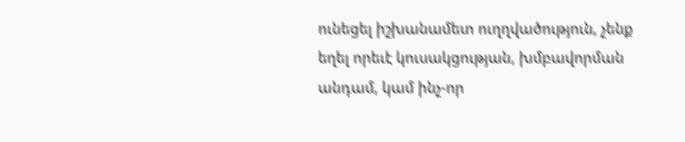ունեցել իշխանամետ ուղղվածություն, չենք եղել որեւէ կուսակցության, խմբավորման անդամ, կամ ինչ-որ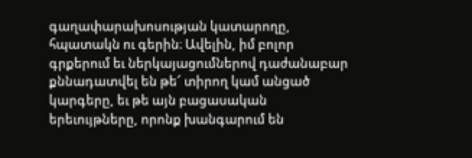գաղափարախոսության կատարողը, հպատակն ու գերին։ Ավելին, իմ բոլոր գրքերում եւ ներկայացումներով դաժանաբար քննադատվել են թե՜ տիրող կամ անցած կարգերը, եւ թե այն բացասական երեւույթները, որոնք խանգարում են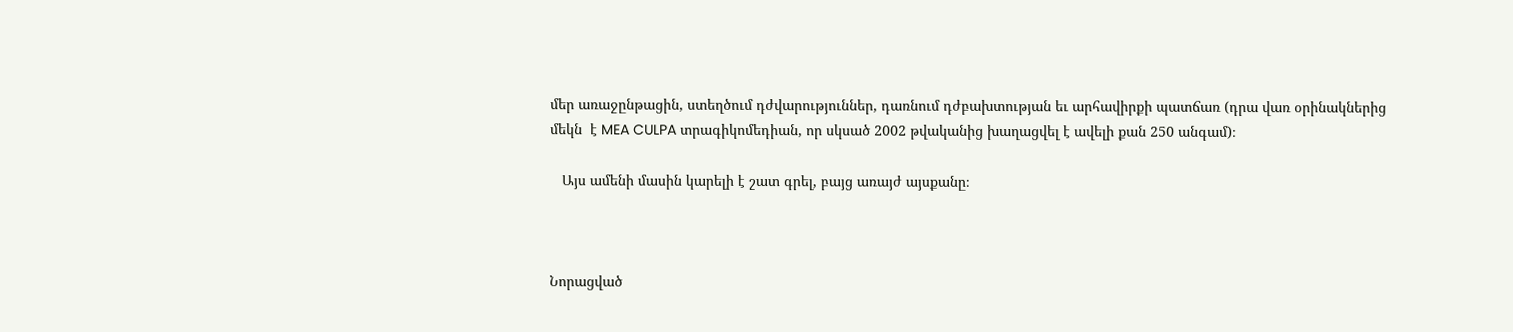մեր առաջընթացին, ստեղծում դժվարություններ, դառնում դժբախտության եւ արհավիրքի պատճառ (դրա վառ օրինակներից մեկն  է MEA CULPA տրագիկոմեդիան, որ սկսած 2002 թվականից խաղացվել է ավելի քան 250 անգամ)։

   Այս ամենի մասին կարելի է շատ գրել, բայց առայժ այսքանը։



Նորացված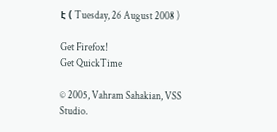է ( Tuesday, 26 August 2008 )

Get Firefox!
Get QuickTime

© 2005, Vahram Sahakian, VSS Studio.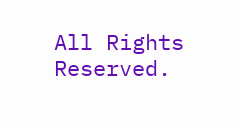All Rights Reserved.